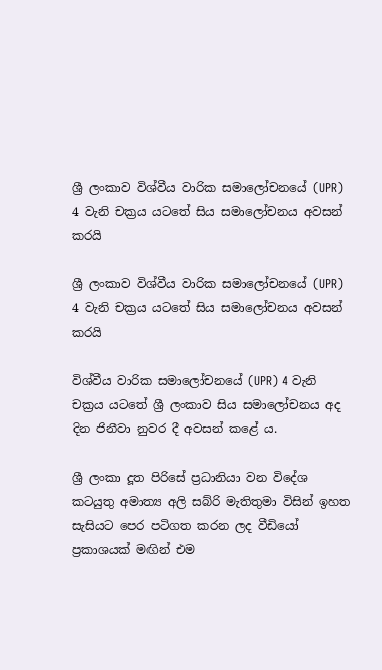ශ්‍රී ලංකාව විශ්වීය වාරික සමාලෝචනයේ (UPR) 4 වැනි චක්‍රය යටතේ සිය සමාලෝචනය අවසන් කරයි

ශ්‍රී ලංකාව විශ්වීය වාරික සමාලෝචනයේ (UPR) 4 වැනි චක්‍රය යටතේ සිය සමාලෝචනය අවසන් කරයි

විශ්වීය වාරික සමාලෝචනයේ (UPR) 4 වැනි චක්‍රය යටතේ ශ්‍රී ලංකාව සිය සමාලෝචනය අද දින ජිනීවා නුවර දී අවසන් කළේ ය.

ශ්‍රී ලංකා දූත පිරිසේ ප්‍රධානියා වන විදේශ කටයුතු අමාත්‍ය අලි සබ්රි මැතිතුමා විසින් ඉහත සැසියට පෙර පටිගත කරන ලද වීඩියෝ ප්‍රකාශයක් මඟින් එම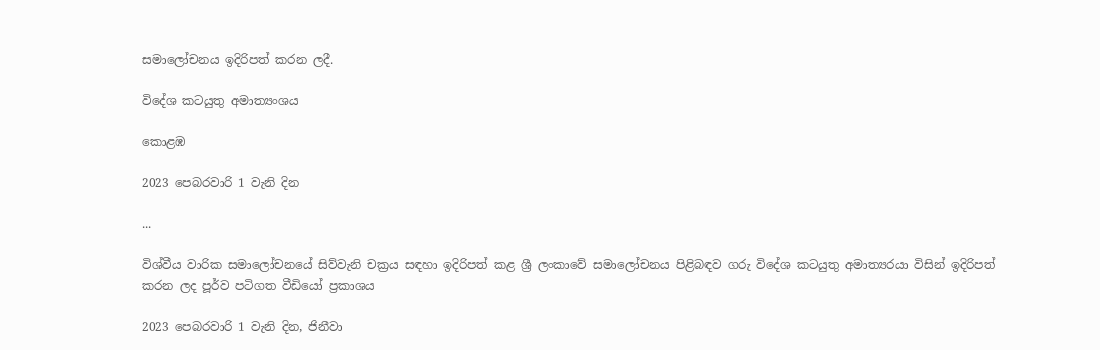සමාලෝචනය ඉදිරිපත් කරන ලදී.

විදේශ කටයුතු අමාත්‍යංශය

කොළඹ

2023 පෙබරවාරි 1 වැනි දින

...

විශ්වීය වාරික සමාලෝචනයේ සිව්වැනි චක්‍රය සඳහා ඉදිරිපත් කළ ශ්‍රී ලංකාවේ සමාලෝචනය පිළිබඳව ගරු විදේශ කටයුතු අමාත්‍යරයා විසින් ඉදිරිපත් කරන ලද පූර්ව පටිගත වීඩියෝ ප්‍රකාශය

2023 පෙබරවාරි 1 වැනි දින, ජිනීවා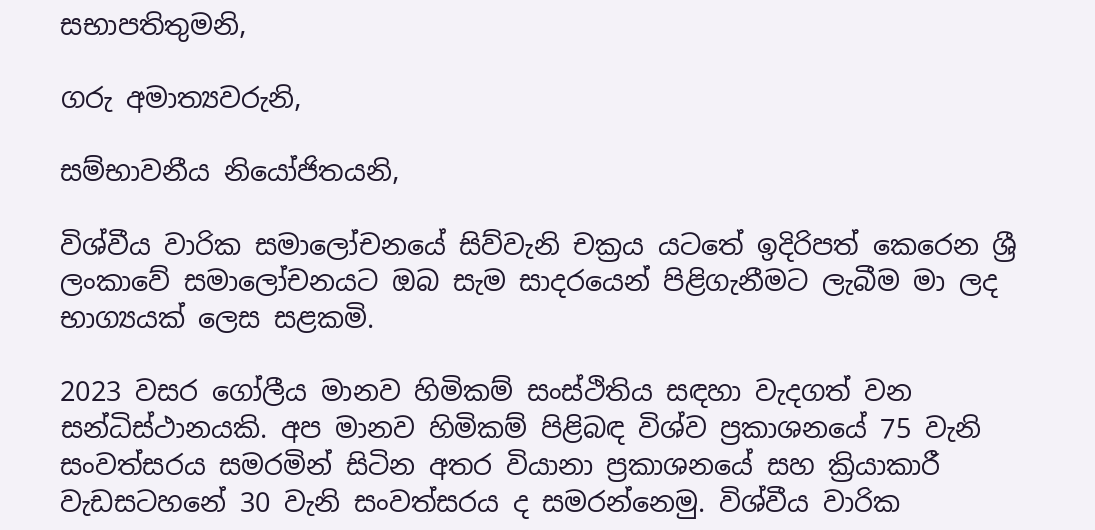සභාපතිතුමනි,

ගරු අමාත්‍යවරුනි,

සම්භාවනීය නියෝජිතයනි,

විශ්වීය වාරික සමාලෝචනයේ සිව්වැනි චක්‍රය යටතේ ඉදිරිපත් කෙරෙන ශ්‍රී ලංකාවේ සමාලෝචනයට ඔබ සැම සාදරයෙන් පිළිගැනීමට ලැබීම මා ලද භාග්‍යයක් ලෙස සළකමි.

2023 වසර ගෝලීය මානව හිමිකම් සංස්ථිතිය සඳහා වැදගත් වන සන්ධිස්ථානයකි. අප මානව හිමිකම් පිළිබඳ විශ්ව ප්‍රකාශනයේ 75 වැනි සංවත්සරය සමරමින් සිටින අතර වියානා ප්‍රකාශනයේ සහ ක්‍රියාකාරී වැඩසටහනේ 30 වැනි සංවත්සරය ද සමරන්නෙමු. විශ්වීය වාරික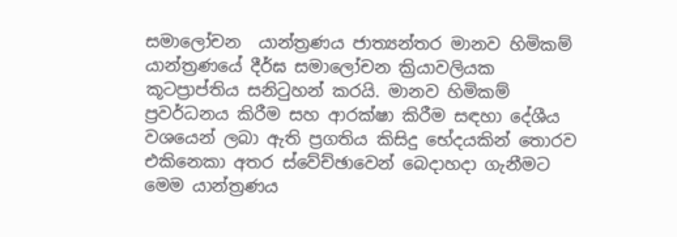සමාලෝචන  යාන්ත්‍රණය ජාත්‍යන්තර මානව හිමිකම් යාන්ත්‍රණයේ දීර්ඝ සමාලෝචන ක්‍රියාවලියක කූටප්‍රාප්තිය සනිටුහන් කරයි. මානව හිමිකම් ප්‍රවර්ධනය කිරීම සහ ආරක්ෂා කිරීම සඳහා දේශීය වශයෙන් ලබා ඇති ප්‍රගතිය කිසිදු භේදයකින් තොරව එකිනෙකා අතර ස්වේච්ඡාවෙන් බෙදාහදා ගැනීමට මෙම යාන්ත්‍රණය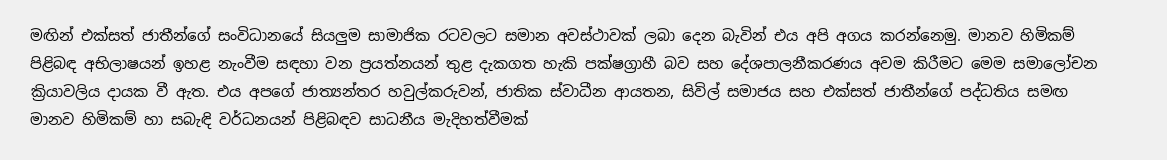මඟින් එක්සත් ජාතීන්ගේ සංවිධානයේ සියලුම සාමාජික රටවලට සමාන අවස්ථාවක් ලබා දෙන බැවින් එය අපි අගය කරන්නෙමු. මානව හිමිකම් පිළිබඳ අභිලාෂයන් ඉහළ නැංවීම සඳහා වන ප්‍රයත්නයන් තුළ දැකගත හැකි පක්ෂග්‍රාහී බව සහ දේශපාලනීකරණය අවම කිරීමට මෙම සමාලෝචන ක්‍රියාවලිය දායක වී ඇත. එය අපගේ ජාත්‍යන්තර හවුල්කරුවන්, ජාතික ස්වාධීන ආයතන, සිවිල් සමාජය සහ එක්සත් ජාතීන්ගේ පද්ධතිය සමඟ මානව හිමිකම් හා සබැඳි වර්ධනයන් පිළිබඳව සාධනීය මැදිහත්වීමක්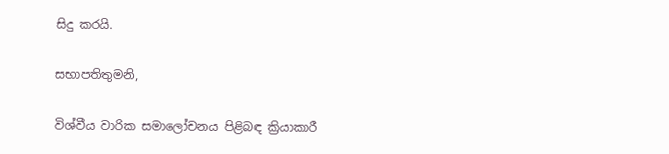සිදු කරයි.

සභාපතිතුමනි,

විශ්වීය වාරික සමාලෝචනය පිළිබඳ ක්‍රියාකාරී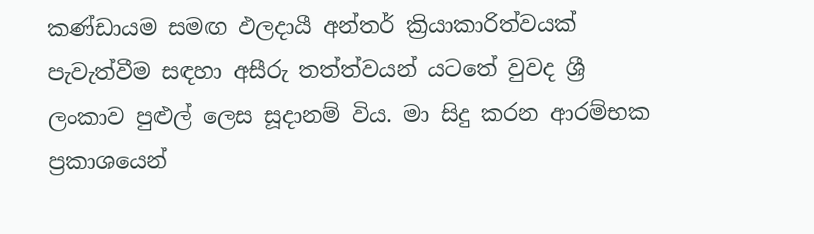කණ්ඩායම සමඟ ඵලදායී අන්තර් ක්‍රියාකාරිත්වයක් පැවැත්වීම සඳහා අසීරු තත්ත්වයන් යටතේ වුවද ශ්‍රී ලංකාව පුළුල් ලෙස සූදානම් විය. මා සිදු කරන ආරම්භක ප්‍රකාශයෙන්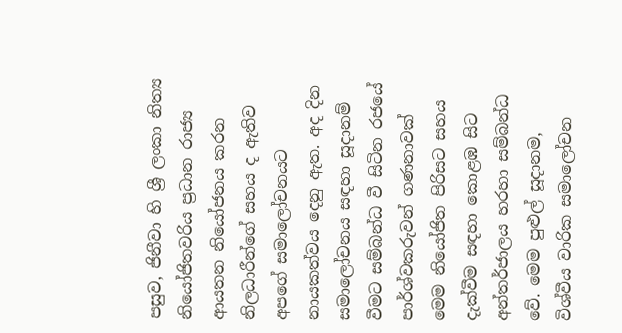පසුව, ජිනීවා හි ශ්‍රී ලංකා නිත්‍ය නියෝජිතවරිය ප්‍රධාන රාජ්‍ය ආයතන නියෝජනය කරන නිලධාරීන්ගේ සහය ද ඇතිව අපගේ සමාලෝචනයට නායකත්වය දෙනු ඇත. අද දින සමාලෝචනය සඳහා සූදානම් වීමට සම්බන්ධ වී සිටින රජයේ පාර්ශ්වකරුවන් ගණනාවක් මෙම නියෝජිත පිරිසට සහය දැක්වීම සඳහා කොළඹ සිට අන්තර්ජාලය හරහා සම්බන්ධ වේ. මෙම පුළුල් සූදානම, විශ්වීය වාරික සමාලෝචන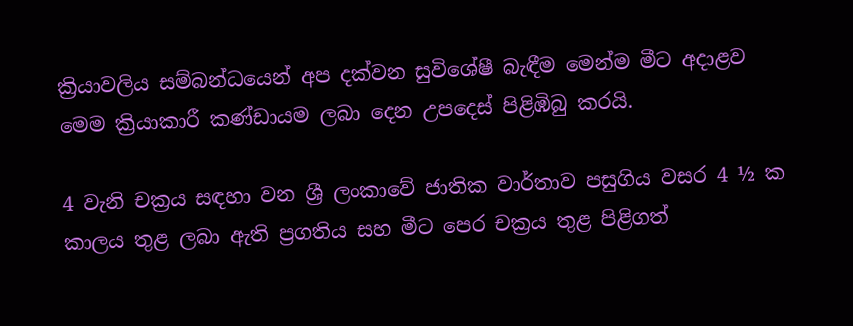ක්‍රියාවලිය සම්බන්ධයෙන් අප දක්වන සුවිශේෂී බැඳීම මෙන්ම මීට අදාළව මෙම ක්‍රියාකාරී කණ්ඩායම ලබා දෙන උපදෙස් පිළිඹිබු කරයි.

4 වැනි චක්‍රය සඳහා වන ශ්‍රී ලංකාවේ ජාතික වාර්තාව පසුගිය වසර 4 ½ ක කාලය තුළ ලබා ඇති ප්‍රගතිය සහ මීට පෙර චක්‍රය තුළ පිළිගත්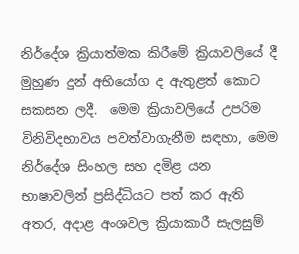නිර්දේශ ක්‍රියාත්මක කිරීමේ ක්‍රියාවලියේ දී මුහුණ දුන් අභියෝග ද ඇතුළත් කොට සකසන ලදී.  මෙම ක්‍රියාවලියේ උපරිම විනිවිදභාවය පවත්වාගැනීම සඳහා, මෙම නිර්දේශ සිංහල සහ දමිළ යන භාෂාවලින් ප්‍රසිද්ධියට පත් කර ඇති අතර, අදාළ අංශවල ක්‍රියාකාරී සැලසුම්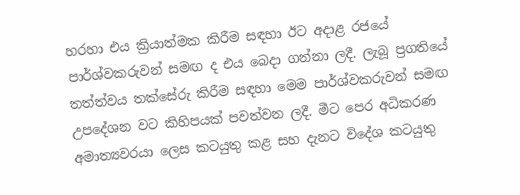හරහා එය ක්‍රියාත්මක කිරීම සඳහා ඊට අදාළ රජයේ පාර්ශ්වකරුවන් සමඟ ද එය බෙදා ගන්නා ලදී. ලැබූ ප්‍රගතියේ තත්ත්වය තක්සේරු කිරීම සඳහා මෙම පාර්ශ්වකරුවන් සමඟ උපදේශන වට කිහිපයක් පවත්වන ලදී. මීට පෙර අධිකරණ අමාත්‍යවරයා ලෙස කටයුතු කළ සහ දැනට විදේශ කටයුතු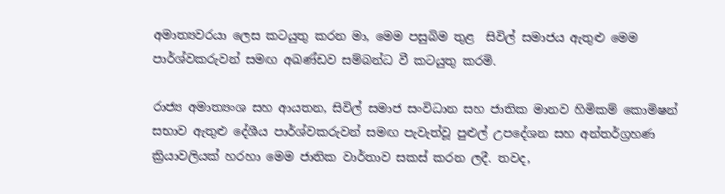අමාත්‍යවරයා ලෙස කටයුතු කරන මා, මෙම පසුබිම තුළ  සිවිල් සමාජය ඇතුළු මෙම පාර්ශ්වකරුවන් සමඟ අඛණ්ඩව සම්බන්ධ වී කටයුතු කරමි.

රාජ්‍ය අමාත්‍යංශ සහ ආයතන, සිවිල් සමාජ සංවිධාන සහ ජාතික මානව හිමිකම් කොමිෂන් සභාව ඇතුළු දේශීය පාර්ශ්වකරුවන් සමඟ පැවැත්වූ පුළුල් උපදේශන සහ අන්තර්ග්‍රහණ ක්‍රියාවලියක් හරහා මෙම ජාතික වාර්තාව සකස් කරන ලදී. තවද,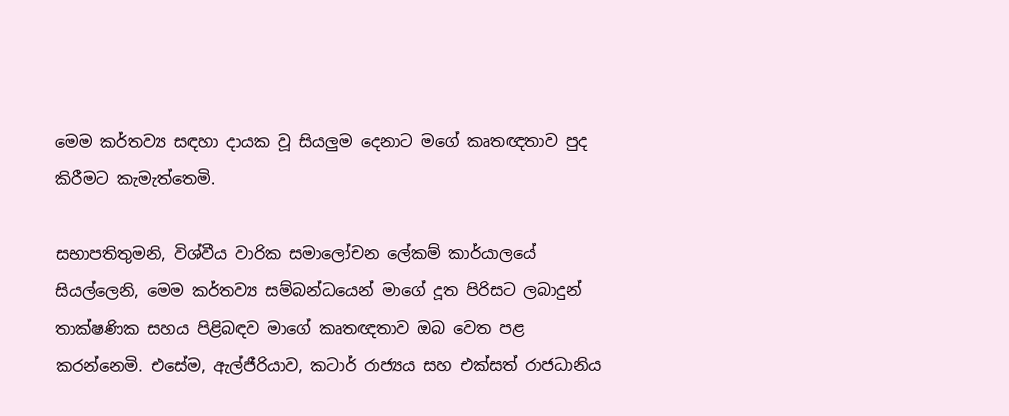මෙම කර්තව්‍ය සඳහා දායක වූ සියලුම දෙනාට මගේ කෘතඥතාව පුද කිරීමට කැමැත්තෙමි.

සභාපතිතුමනි, විශ්වීය වාරික සමාලෝචන ලේකම් කාර්යාලයේ සියල්ලෙනි, මෙම කර්තව්‍ය සම්බන්ධයෙන් මාගේ දූත පිරිසට ලබාදුන් තාක්ෂණික සහය පිළිබඳව මාගේ කෘතඥතාව ඔබ වෙත පළ කරන්නෙමි. එසේම, ඇල්ජීරියාව, කටාර් රාජ්‍යය සහ එක්සත් රාජධානිය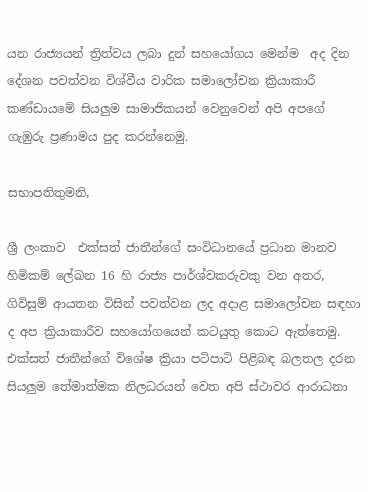යන රාජ්‍යයන් ත්‍රිත්වය ලබා දුන් සහයෝගය මෙන්ම  අද දින දේශන පවත්වන විශ්වීය වාරික සමාලෝචන ක්‍රියාකාරී කණ්ඩායමේ සියලුම සාමාජිකයන් වෙනුවෙන් අපි අපගේ ගැඹුරු ප්‍රණාමය පුද කරන්නෙමු.

සභාපතිතුමනි,

ශ්‍රී ලංකාව  එක්සත් ජාතීන්ගේ සංවිධානයේ ප්‍රධාන මානව හිමිකම් ලේඛන 16 හි රාජ්‍ය පාර්ශ්වකරුවකු වන අතර, ගිවිසුම් ආයතන විසින් පවත්වන ලද අදාළ සමාලෝචන සඳහා ද අප ක්‍රියාකාරීව සහයෝගයෙන් කටයුතු කොට ඇත්තෙමු. එක්සත් ජාතීන්ගේ විශේෂ ක්‍රියා පටිපාටි පිළිබඳ බලතල දරන සියලුම තේමාත්මක නිලධරයන් වෙත අපි ස්ථාවර ආරාධනා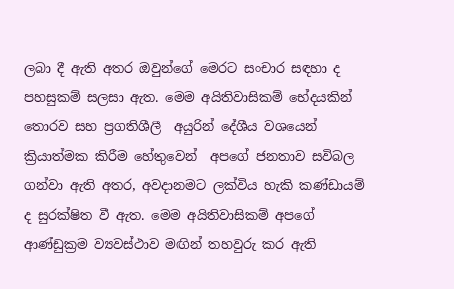ලබා දී ඇති අතර ඔවුන්ගේ මෙරට සංචාර සඳහා ද පහසුකම් සලසා ඇත. මෙම අයිතිවාසිකම් භේදයකින් තොරව සහ ප්‍රගතිශීලී  අයුරින් දේශීය වශයෙන් ක්‍රියාත්මක කිරීම හේතුවෙන්  අපගේ ජනතාව සවිබල ගන්වා ඇති අතර, අවදානමට ලක්විය හැකි කණ්ඩායම් ද සුරක්ෂිත වී ඇත. මෙම අයිතිවාසිකම් අපගේ ආණ්ඩුක්‍රම ව්‍යවස්ථාව මඟින් තහවුරු කර ඇති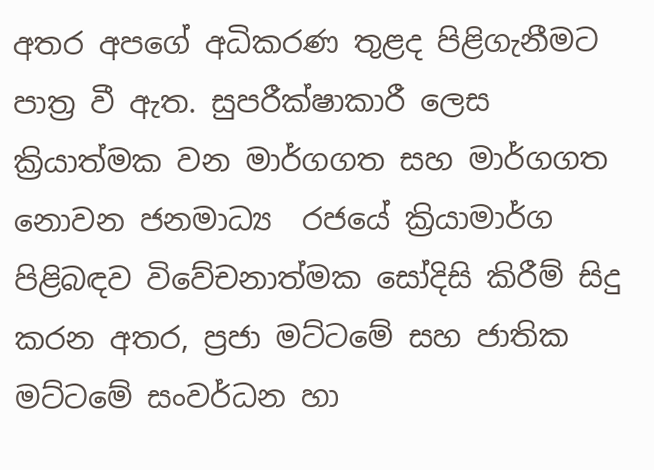අතර අපගේ අධිකරණ තුළද පිළිගැනීමට පාත්‍ර වී ඇත. සුපරීක්ෂාකාරී ලෙස ක්‍රියාත්මක වන මාර්ගගත සහ මාර්ගගත නොවන ජනමාධ්‍ය  රජයේ ක්‍රියාමාර්ග පිළිබඳව විවේචනාත්මක සෝදිසි කිරීම් සිදු කරන අතර, ප්‍රජා මට්ටමේ සහ ජාතික මට්ටමේ සංවර්ධන හා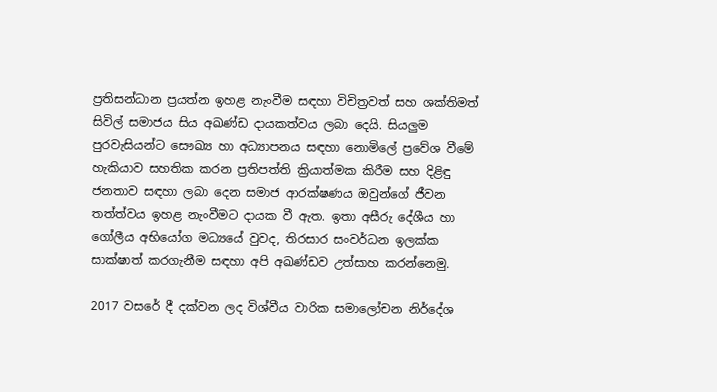ප්‍රතිසන්ධාන ප්‍රයත්න ඉහළ නැංවීම සඳහා විචිත්‍රවත් සහ ශක්තිමත් සිවිල් සමාජය සිය අඛණ්ඩ දායකත්වය ලබා දෙයි. සියලුම පුරවැසියන්ට සෞඛ්‍ය හා අධ්‍යාපනය සඳහා නොමිලේ ප්‍රවේශ වීමේ හැකියාව සහතික කරන ප්‍රතිපත්ති ක්‍රියාත්මක කිරීම සහ දිළිඳු ජනතාව සඳහා ලබා දෙන සමාජ ආරක්ෂණය ඔවුන්ගේ ජීවන තත්ත්වය ඉහළ නැංවීමට දායක වී ඇත. ඉතා අසීරු දේශීය හා ගෝලීය අභියෝග මධ්‍යයේ වුවද, තිරසාර සංවර්ධන ඉලක්ක සාක්ෂාත් කරගැනීම සඳහා අපි අඛණ්ඩව උත්සාහ කරන්නෙමු.

2017 වසරේ දී දක්වන ලද විශ්වීය වාරික සමාලෝචන නිර්දේශ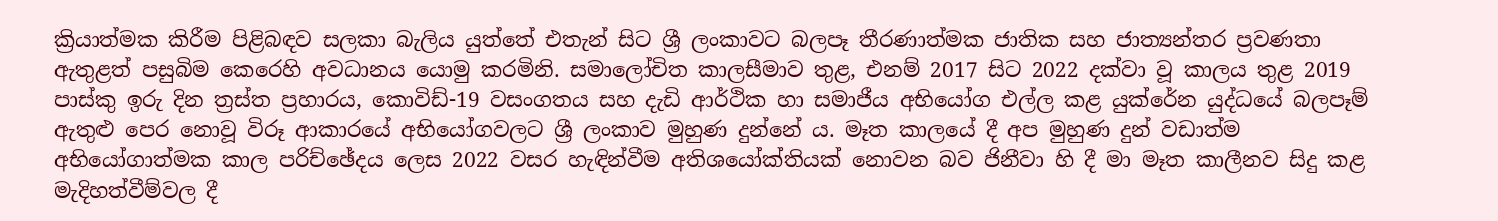ක්‍රියාත්මක කිරීම පිළිබඳව සලකා බැලිය යුත්තේ එතැන් සිට ශ්‍රී ලංකාවට බලපෑ තීරණාත්මක ජාතික සහ ජාත්‍යන්තර ප්‍රවණතා ඇතුළත් පසුබිම කෙරෙහි අවධානය යොමු කරමිනි. සමාලෝචිත කාලසීමාව තුළ, එනම් 2017 සිට 2022 දක්වා වූ කාලය තුළ 2019 පාස්කු ඉරු දින ත්‍රස්ත ප්‍රහාරය, කොවිඩ්-19 වසංගතය සහ දැඩි ආර්ථික හා සමාජීය අභියෝග එල්ල කළ යුක්රේන යුද්ධයේ බලපෑම් ඇතුළු පෙර නොවූ විරූ ආකාරයේ අභියෝගවලට ශ්‍රී ලංකාව මුහුණ දුන්නේ ය. මෑත කාලයේ දී අප මුහුණ දුන් වඩාත්ම අභියෝගාත්මක කාල පරිච්ඡේදය ලෙස 2022 වසර හැඳින්වීම අතිශයෝක්තියක් නොවන බව ජිනීවා හි දී මා මෑත කාලීනව සිදු කළ  මැදිහත්වීම්වල දී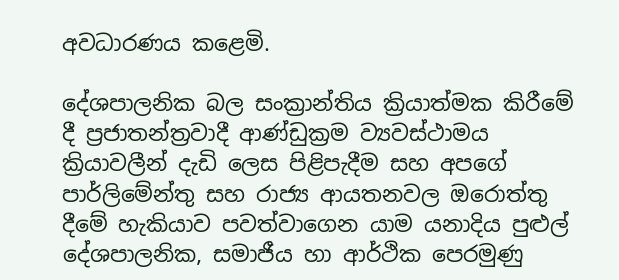අවධාරණය කළෙමි.

දේශපාලනික බල සංක්‍රාන්තිය ක්‍රියාත්මක කිරීමේ දී ප්‍රජාතන්ත්‍රවාදී ආණ්ඩුක්‍රම ව්‍යවස්ථාමය ක්‍රියාවලීන් දැඩි ලෙස පිළිපැදීම සහ අපගේ පාර්ලිමේන්තු සහ රාජ්‍ය ආයතනවල ඔරොත්තු දීමේ හැකියාව පවත්වාගෙන යාම යනාදිය පුළුල් දේශපාලනික, සමාජීය හා ආර්ථික පෙරමුණු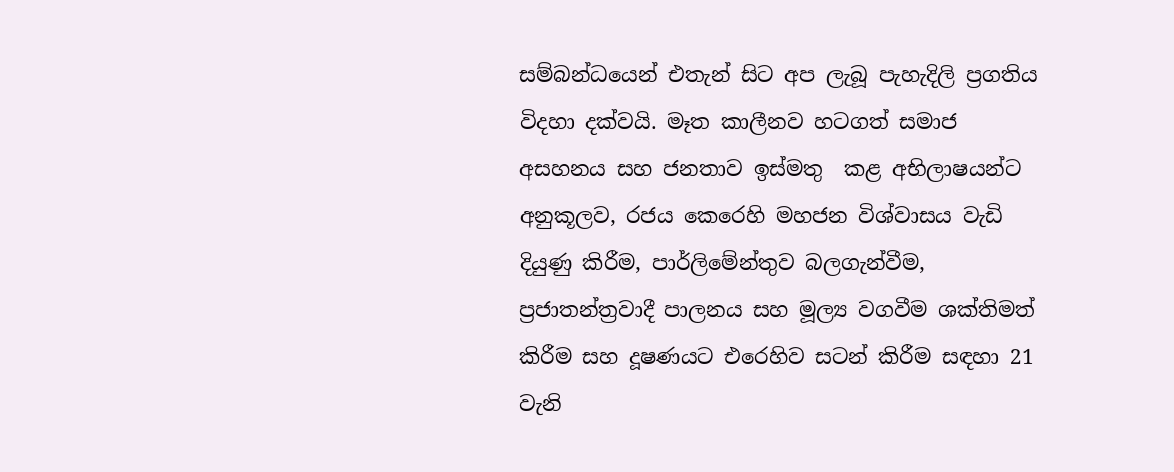සම්බන්ධයෙන් එතැන් සිට අප ලැබූ පැහැදිලි ප්‍රගතිය විදහා දක්වයි. මෑත කාලීනව හටගත් සමාජ අසහනය සහ ජනතාව ඉස්මතු  කළ අභිලාෂයන්ට අනුකූලව, රජය කෙරෙහි මහජන විශ්වාසය වැඩි දියුණු කිරීම, පාර්ලිමේන්තුව බලගැන්වීම, ප්‍රජාතන්ත්‍රවාදී පාලනය සහ මූල්‍ය වගවීම ශක්තිමත් කිරීම සහ දූෂණයට එරෙහිව සටන් කිරීම සඳහා 21 වැනි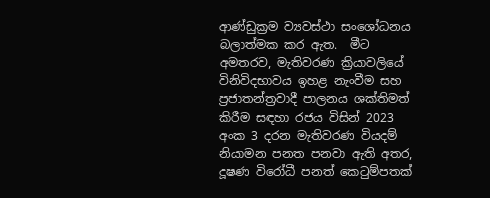ආණ්ඩුක්‍රම ව්‍යවස්ථා සංශෝධනය බලාත්මක කර ඇත.  මීට අමතරව, මැතිවරණ ක්‍රියාවලියේ විනිවිදභාවය ඉහළ නැංවීම සහ ප්‍රජාතන්ත්‍රවාදී පාලනය ශක්තිමත් කිරීම සඳහා රජය විසින් 2023 අංක 3 දරන මැතිවරණ වියදම් නියාමන පනත පනවා ඇති අතර, දූෂණ විරෝධී පනත් කෙටුම්පතක්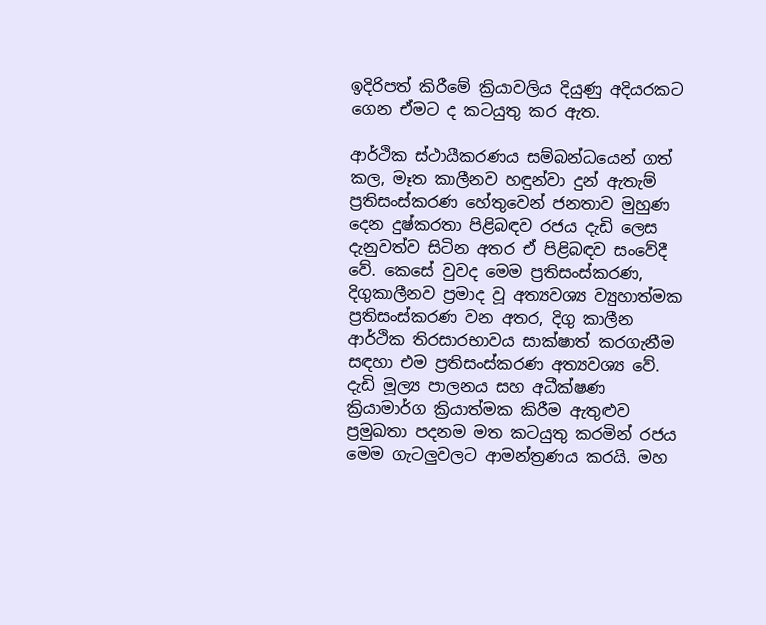ඉදිරිපත් කිරීමේ ක්‍රියාවලිය දියුණු අදියරකට ගෙන ඒමට ද කටයුතු කර ඇත.

ආර්ථික ස්ථායීකරණය සම්බන්ධයෙන් ගත් කල, මෑත කාලීනව හඳුන්වා දුන් ඇතැම් ප්‍රතිසංස්කරණ හේතුවෙන් ජනතාව මුහුණ දෙන දුෂ්කරතා පිළිබඳව රජය දැඩි ලෙස දැනුවත්ව සිටින අතර ඒ පිළිබඳව සංවේදී වේ. කෙසේ වුවද මෙම ප්‍රතිසංස්කරණ,  දිගුකාලීනව ප්‍රමාද වූ අත්‍යවශ්‍ය ව්‍යුහාත්මක ප්‍රතිසංස්කරණ වන අතර, දිගු කාලීන ආර්ථික තිරසාරභාවය සාක්ෂාත් කරගැනීම සඳහා එම ප්‍රතිසංස්කරණ අත්‍යවශ්‍ය වේ. දැඩි මූල්‍ය පාලනය සහ අධීක්ෂණ ක්‍රියාමාර්ග ක්‍රියාත්මක කිරීම ඇතුළුව ප්‍රමුඛතා පදනම මත කටයුතු කරමින් රජය මෙම ගැටලුවලට ආමන්ත්‍රණය කරයි. මහ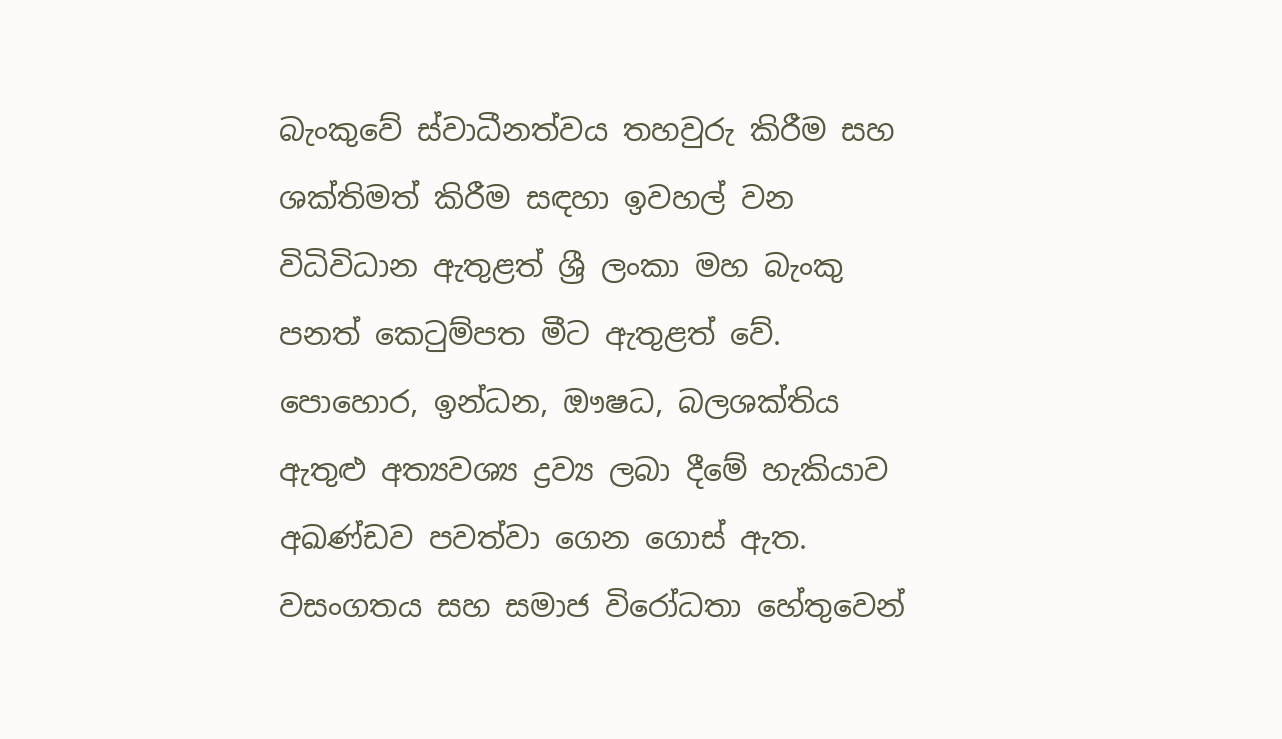බැංකුවේ ස්වාධීනත්වය තහවුරු කිරීම සහ ශක්තිමත් කිරීම සඳහා ඉවහල් වන විධිවිධාන ඇතුළත් ශ්‍රී ලංකා මහ බැංකු පනත් කෙටුම්පත මීට ඇතුළත් වේ. පොහොර, ඉන්ධන, ඖෂධ, බලශක්තිය ඇතුළු අත්‍යවශ්‍ය ද්‍රව්‍ය ලබා දීමේ හැකියාව අඛණ්ඩව පවත්වා ගෙන ගොස් ඇත. වසංගතය සහ සමාජ විරෝධතා හේතුවෙන්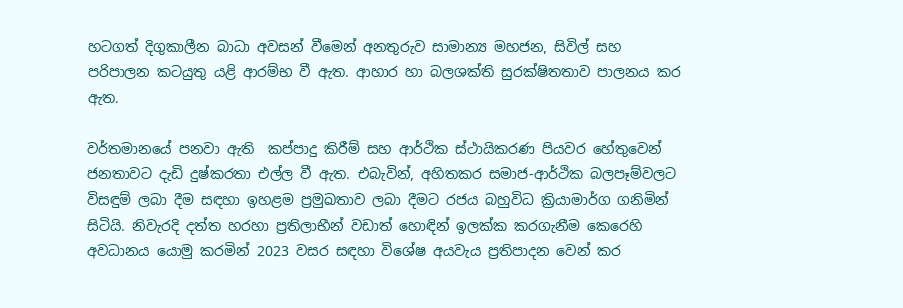හටගත් දිගුකාලීන බාධා අවසන් වීමෙන් අනතුරුව සාමාන්‍ය මහජන, සිවිල් සහ පරිපාලන කටයුතු යළි ආරම්භ වී ඇත. ආහාර හා බලශක්ති සුරක්ෂිතතාව පාලනය කර ඇත.

වර්තමානයේ පනවා ඇති  කප්පාදු කිරීම් සහ ආර්ථික ස්ථායිකරණ පියවර හේතුවෙන් ජනතාවට දැඩි දුෂ්කරතා එල්ල වී ඇත. එබැවින්, අහිතකර සමාජ-ආර්ථික බලපෑම්වලට විසඳුම් ලබා දීම සඳහා ඉහළම ප්‍රමුඛතාව ලබා දීමට රජය බහුවිධ ක්‍රියාමාර්ග ගනිමින් සිටියි. නිවැරදි දත්ත හරහා ප්‍රතිලාභීන් වඩාත් හොඳින් ඉලක්ක කරගැනීම කෙරෙහි අවධානය යොමු කරමින් 2023 වසර සඳහා විශේෂ අයවැය ප්‍රතිපාදන වෙන් කර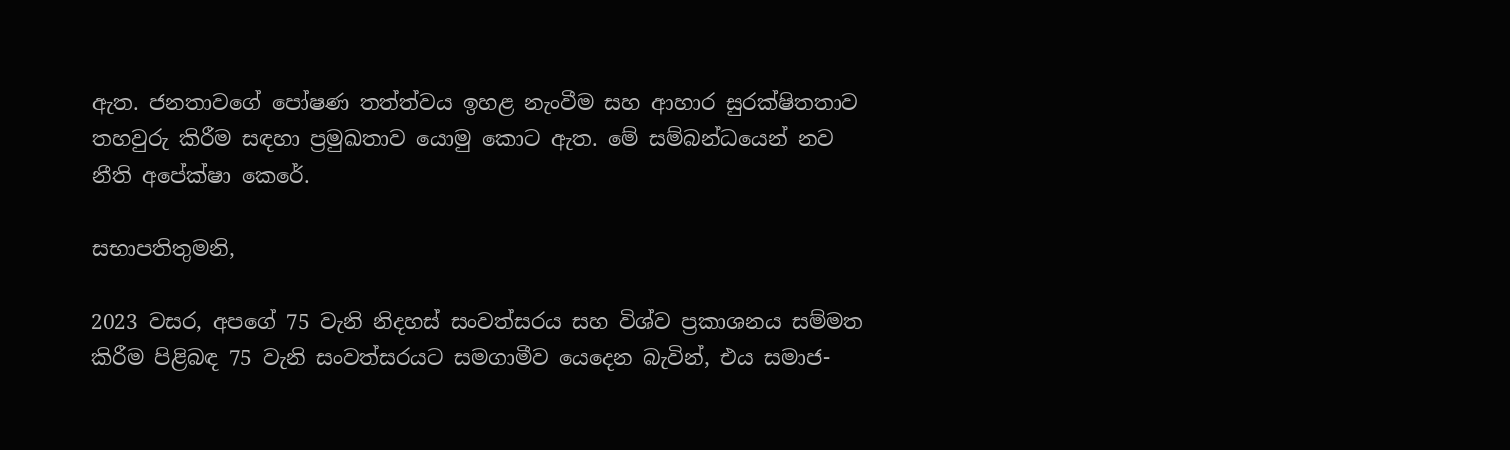ඇත. ජනතාවගේ පෝෂණ තත්ත්වය ඉහළ නැංවීම සහ ආහාර සුරක්ෂිතතාව තහවුරු කිරීම සඳහා ප්‍රමුඛතාව යොමු කොට ඇත. මේ සම්බන්ධයෙන් නව නීති අපේක්ෂා කෙරේ.

සභාපතිතුමනි,

2023 වසර, අපගේ 75 වැනි නිදහස් සංවත්සරය සහ විශ්ව ප්‍රකාශනය සම්මත කිරීම පිළිබඳ 75 වැනි සංවත්සරයට සමගාමීව යෙදෙන බැවින්, එය සමාජ-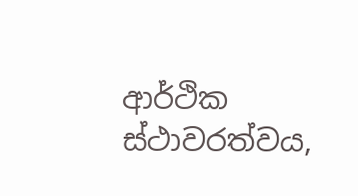ආර්ථික ස්ථාවරත්වය,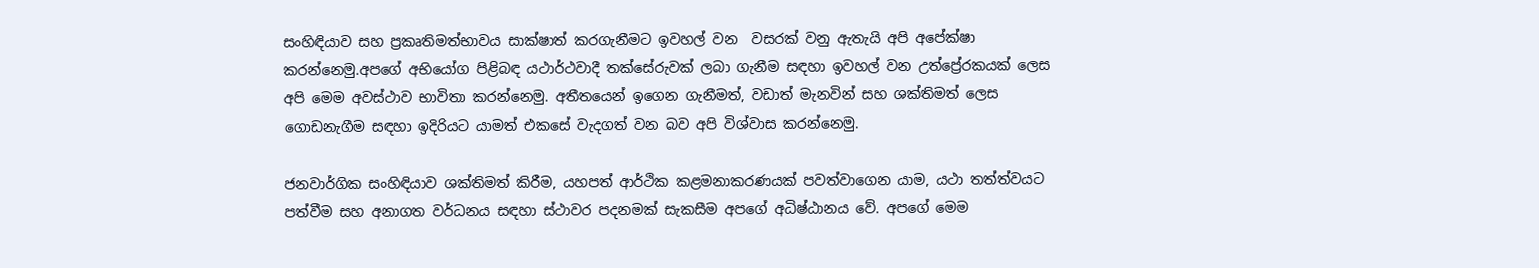සංහිඳියාව සහ ප්‍රකෘතිමත්භාවය සාක්ෂාත් කරගැනීමට ඉවහල් වන  වසරක් වනු ඇතැයි අපි අපේක්ෂා කරන්නෙමු.අපගේ අභියෝග පිළිබඳ යථාර්ථවාදී තක්සේරුවක් ලබා ගැනීම සඳහා ඉවහල් වන උත්ප්‍රේරකයක් ලෙස අපි මෙම අවස්ථාව භාවිතා කරන්නෙමු. අතීතයෙන් ඉගෙන ගැනීමත්, වඩාත් මැනවින් සහ ශක්තිමත් ලෙස ගොඩනැගීම සඳහා ඉදිරියට යාමත් එකසේ වැදගත් වන බව අපි විශ්වාස කරන්නෙමු.

ජනවාර්ගික සංහිඳියාව ශක්තිමත් කිරීම, යහපත් ආර්ථික කළමනාකරණයක් පවත්වාගෙන යාම, යථා තත්ත්වයට පත්වීම සහ අනාගත වර්ධනය සඳහා ස්ථාවර පදනමක් සැකසීම අපගේ අධිෂ්ඨානය වේ. අපගේ මෙම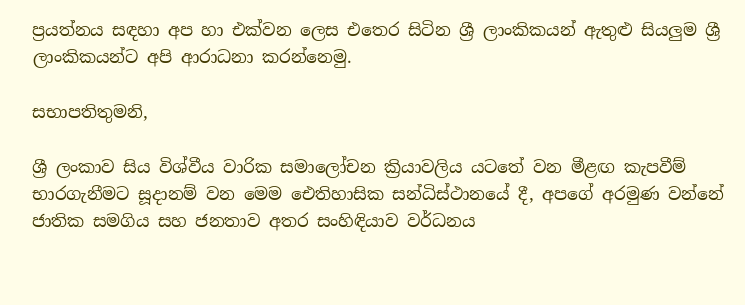ප්‍රයත්නය සඳහා අප හා එක්වන ලෙස එතෙර සිටින ශ්‍රී ලාංකිකයන් ඇතුළු සියලුම ශ්‍රී ලාංකිකයන්ට අපි ආරාධනා කරන්නෙමු.

සභාපතිතුමනි,

ශ්‍රී ලංකාව සිය විශ්වීය වාරික සමාලෝචන ක්‍රියාවලිය යටතේ වන මීළඟ කැපවීම් භාරගැනීමට සූදානම් වන මෙම ඓතිහාසික සන්ධිස්ථානයේ දී, අපගේ අරමුණ වන්නේ ජාතික සමගිය සහ ජනතාව අතර සංහිඳියාව වර්ධනය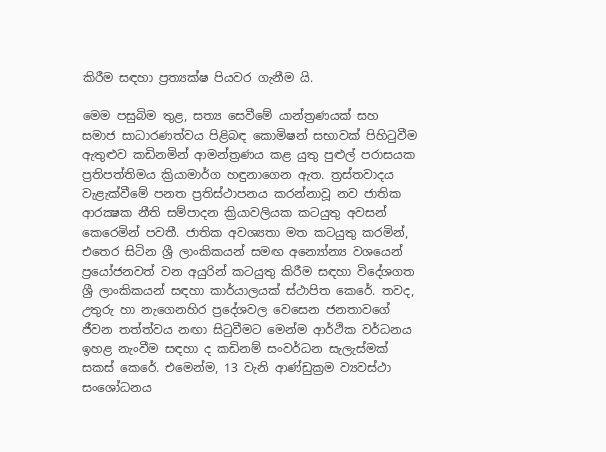කිරීම සඳහා ප්‍රත්‍යක්ෂ පියවර ගැනීම යි.

මෙම පසුබිම තුළ, සත්‍ය සෙවීමේ යාන්ත්‍රණයක් සහ සමාජ සාධාරණත්වය පිළිබඳ කොමිෂන් සභාවක් පිහිටුවීම ඇතුළුව කඩිනමින් ආමන්ත්‍රණය කළ යුතු පුළුල් පරාසයක ප්‍රතිපත්තිමය ක්‍රියාමාර්ග හඳුනාගෙන ඇත. ත්‍රස්තවාදය වැළැක්වීමේ පනත ප්‍රතිස්ථාපනය කරන්නාවූ නව ජාතික ආරක්‍ෂක නීති සම්පාදන ක්‍රියාවලියක කටයුතු අවසන් කෙරෙමින් පවතී. ජාතික අවශ්‍යතා මත කටයුතු කරමින්, එතෙර සිටින ශ්‍රී ලාංකිකයන් සමඟ අන්‍යෝන්‍ය වශයෙන් ප්‍රයෝජනවත් වන අයුරින් කටයුතු කිරීම සඳහා විදේශගත ශ්‍රී ලාංකිකයන් සඳහා කාර්යාලයක් ස්ථාපිත කෙරේ. තවද, උතුරු හා නැගෙනහිර ප්‍රදේශවල වෙසෙන ජනතාවගේ ජීවන තත්ත්වය නඟා සිටුවීමට මෙන්ම ආර්ථික වර්ධනය ඉහළ නැංවීම සඳහා ද කඩිනම් සංවර්ධන සැලැස්මක් සකස් කෙරේ. එමෙන්ම, 13 වැනි ආණ්ඩුක්‍රම ව්‍යවස්ථා සංශෝධනය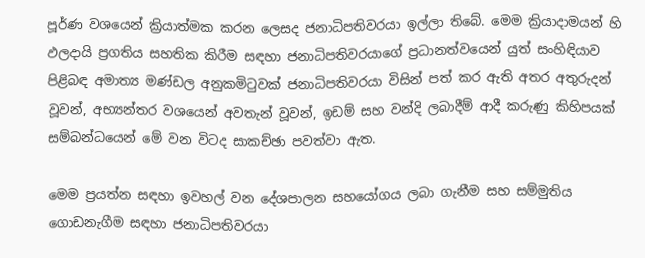පූර්ණ වශයෙන් ක්‍රියාත්මක කරන ලෙසද ජනාධිපතිවරයා ඉල්ලා තිබේ. මෙම ක්‍රියාදාමයන් හි ඵලදායි ප්‍රගතිය සහතික කිරීම සඳහා ජනාධිපතිවරයාගේ ප්‍රධානත්වයෙන් යුත් සංහිඳියාව පිළිබඳ අමාත්‍ය මණ්ඩල අනුකමිටුවක් ජනාධිපතිවරයා විසින් පත් කර ඇති අතර අතුරුදන් වූවන්, අභ්‍යන්තර වශයෙන් අවතැන් වූවන්, ඉඩම් සහ වන්දි ලබාදීම් ආදී කරුණු කිහිපයක් සම්බන්ධයෙන් මේ වන විටද සාකච්ඡා පවත්වා ඇත.

මෙම ප්‍රයත්න සඳහා ඉවහල් වන දේශපාලන සහයෝගය ලබා ගැනීම සහ සම්මුතිය ගොඩනැගීම සඳහා ජනාධිපතිවරයා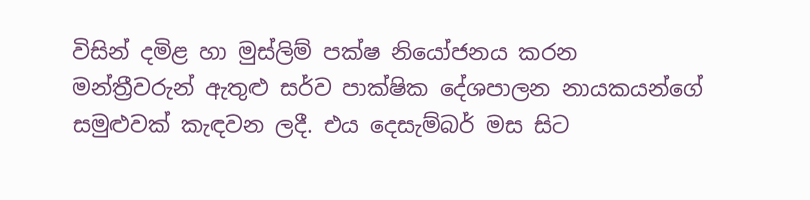විසින් දමිළ හා මුස්ලිම් පක්ෂ නියෝජනය කරන  මන්ත්‍රීවරුන් ඇතුළු සර්ව පාක්ෂික දේශපාලන නායකයන්ගේ සමුළුවක් කැඳවන ලදී. එය දෙසැම්බර් මස සිට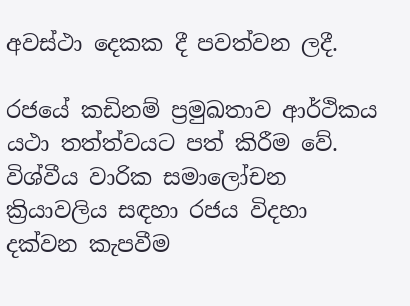අවස්ථා දෙකක දී පවත්වන ලදී.

රජයේ කඩිනම් ප්‍රමුඛතාව ආර්ථිකය යථා තත්ත්වයට පත් කිරීම වේ. විශ්වීය වාරික සමාලෝචන ක්‍රියාවලිය සඳහා රජය විදහා දක්වන කැපවීම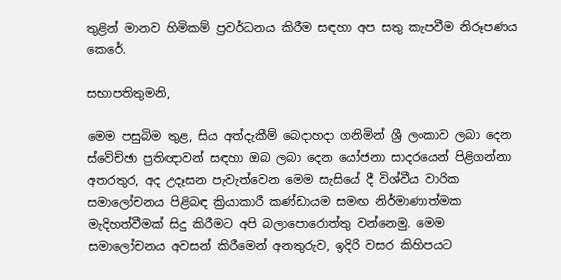තුළින් මානව හිමිකම් ප්‍රවර්ධනය කිරීම සඳහා අප සතු කැපවීම නිරූපණය කෙරේ.

සභාපතිතුමනි,

මෙම පසුබිම තුළ, සිය අත්දැකීම් බෙදාහදා ගනිමින් ශ්‍රී ලංකාව ලබා දෙන ස්වේච්ඡා ප්‍රතිඥාවන් සඳහා ඔබ ලබා දෙන යෝජනා සාදරයෙන් පිළිගන්නා  අතරතුර, අද උදෑසන පැවැත්වෙන මෙම සැසියේ දී විශ්වීය වාරික සමාලෝචනය පිළිබඳ ක්‍රියාකාරී කණ්ඩායම සමඟ නිර්මාණාත්මක මැදිහත්වීමක් සිදු කිරීමට අපි බලාපොරොත්තු වන්නෙමු. මෙම සමාලෝචනය අවසන් කිරීමෙන් අනතුරුව, ඉදිරි වසර කිහිපයට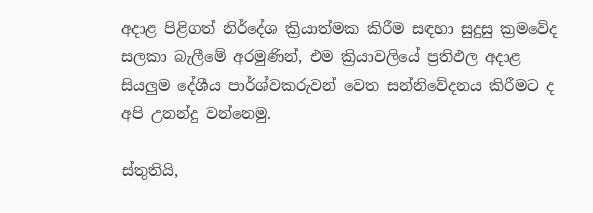අදාළ පිළිගත් නිර්දේශ ක්‍රියාත්මක කිරීම සඳහා සුදුසු ක්‍රමවේද සලකා බැලීමේ අරමුණින්, එම ක්‍රියාවලියේ ප්‍රතිඵල අදාළ සියලුම දේශීය පාර්ශ්වකරුවන් වෙත සන්නිවේදනය කිරීමට ද අපි උනන්දු වන්නෙමු.

ස්තුතියි,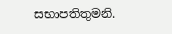සභාපතිතුමනි.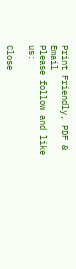Print Friendly, PDF & Email
Please follow and like us:

Close